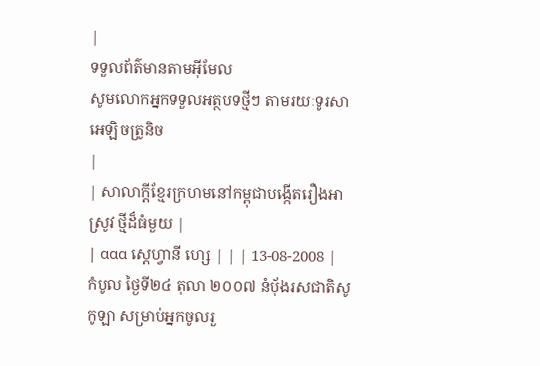|
ទទួលព័ត៌មានតាមអ៊ីមែល
សូមលោកអ្នកទទួលអត្ថបទថ្មីៗ តាមរយៈទូរសាអេឡិចត្រូនិច
|
| សាលាក្តីខ្មែរក្រហមនៅកម្ពុជាបង្កើតរឿងអាស្រូវ ថ្មីដ៏ធំមួយ |
| ααα ស្តេហ្វានី ហ្សេ | | | 13-08-2008 |
កំបូល ថ្ងៃទី២៤ តុលា ២០០៧ នំបុ័ងរសជាតិសូកូឡា សម្រាប់អ្នកចូលរួ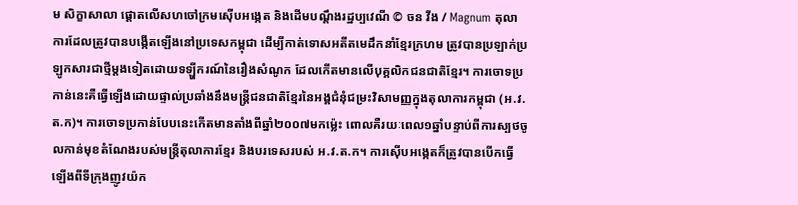ម សិក្ខាសាលា ផ្តោតលើសហចៅក្រមស៊ើបអង្កេត និងដើមបណ្តឹងរដ្ឋប្បវេណី © ចន វីង / Magnum តុលាការដែលត្រូវបានបង្កើតឡើងនៅប្រទេសកម្ពុជា ដើម្បីកាត់ទោសអតីតមេដឹកនាំខ្មែរក្រហម ត្រូវបានប្រឡាក់ប្រឡូកសារជាថ្មីម្តងទៀតដោយទឡ្ហីករណ៍នៃរឿងសំណូក ដែលកើតមានលើបុគ្គលិកជនជាតិខ្មែរ។ ការចោទប្រកាន់នេះគឺធ្វើឡើងដោយផ្ទាល់ប្រឆាំងនឹងមន្ត្រីជនជាតិខ្មែរនៃអង្គជំនុំជម្រះវិសាមញ្ញក្នុងតុលាការកម្ពុជា (អ.វ.ត.ក)។ ការចោទប្រកាន់បែបនេះកើតមានតាំងពីឆ្នាំ២០០៧មកម្ល៉េះ ពោលគឺរយៈពេល១ឆ្នាំបន្ទាប់ពីការស្បថចូលកាន់មុខតំណែងរបស់មន្ត្រីតុលាការខ្មែរ និងបរទេសរបស់ អ.វ.ត.ក។ ការស៊ើបអង្កេតក៏ត្រូវបានបើកធ្វើឡើងពីទីក្រុងញូវយ៉ក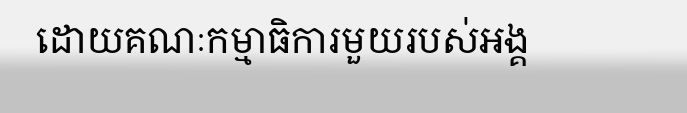ដោយគណៈកម្មាធិការមួយរបស់អង្គ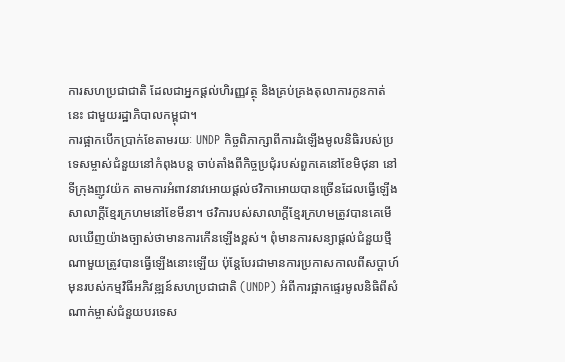ការសហប្រជាជាតិ ដែលជាអ្នកផ្តល់ហិរញ្ញវត្ថុ និងគ្រប់គ្រងតុលាការកូនកាត់នេះ ជាមួយរដ្ឋាភិបាលកម្ពុជា។
ការផ្អាកបើកប្រាក់ខែតាមរយៈ UNDP កិច្ចពិភាក្សាពីការដំឡើងមូលនិធិរបស់ប្រទេសម្ចាស់ជំនួយនៅកំពុងបន្ត ចាប់តាំងពីកិច្ចប្រជុំរបស់ពួកគេនៅខែមិថុនា នៅទីក្រុងញូវយ៉ក តាមការអំពាវនាវអោយផ្តល់ថវិកាអោយបានច្រើនដែលធ្វើឡើងសាលាក្តីខ្មែរក្រហមនៅខែមីនា។ ថវិការបស់សាលាក្តីខ្មែរក្រហមត្រូវបានគេមើលឃើញយ៉ាងច្បាស់ថាមានការកើនឡើងខ្ពស់។ ពុំមានការសន្យាផ្តល់ជំនួយថ្មីណាមួយត្រូវបានធ្វើឡើងនោះឡើយ ប៉ុន្តែបែរជាមានការប្រកាសកាលពីសប្តាហ៍មុនរបស់កម្មវិធីអភិវឌ្ឍន៍សហប្រជាជាតិ (UNDP) អំពីការផ្អាកផ្ទេរមូលនិធិពីសំណាក់ម្ចាស់ជំនួយបរទេស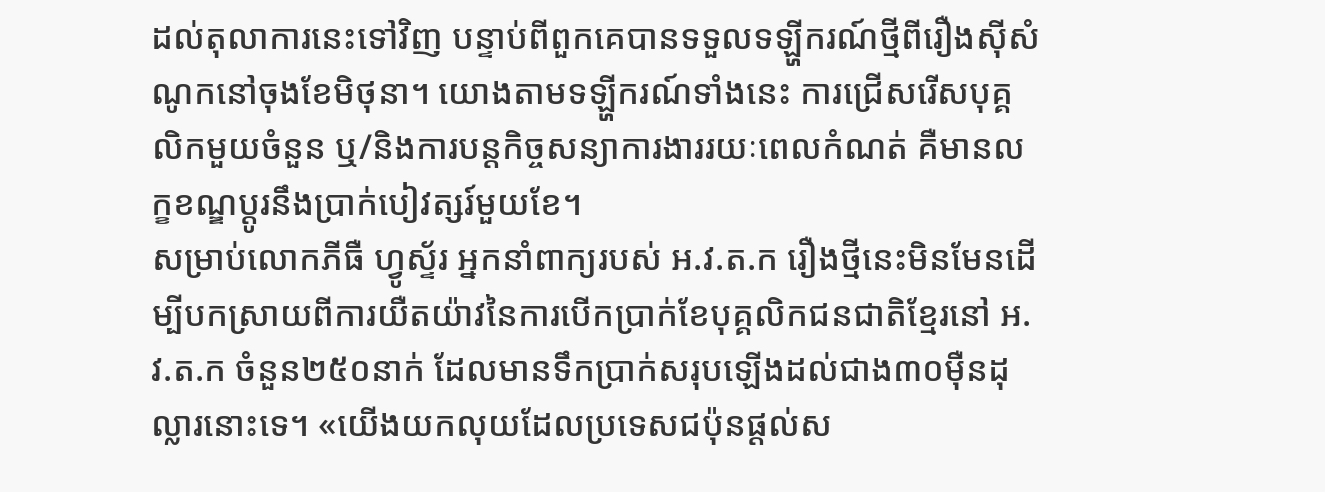ដល់តុលាការនេះទៅវិញ បន្ទាប់ពីពួកគេបានទទួលទឡ្ហីករណ៍ថ្មីពីរឿងស៊ីសំណូកនៅចុងខែមិថុនា។ យោងតាមទឡ្ហីករណ៍ទាំងនេះ ការជ្រើសរើសបុគ្គលិកមួយចំនួន ឬ/និងការបន្តកិច្ចសន្យាការងាររយៈពេលកំណត់ គឺមានលក្ខខណ្ឌប្តូរនឹងប្រាក់បៀវត្សរ៍មួយខែ។
សម្រាប់លោកភីធឺ ហ្វូស្ទ័រ អ្នកនាំពាក្យរបស់ អ.វ.ត.ក រឿងថ្មីនេះមិនមែនដើម្បីបកស្រាយពីការយឺតយ៉ាវនៃការបើកប្រាក់ខែបុគ្គលិកជនជាតិខ្មែរនៅ អ.វ.ត.ក ចំនួន២៥០នាក់ ដែលមានទឹកប្រាក់សរុបឡើងដល់ជាង៣០ម៉ឺនដុល្លារនោះទេ។ «យើងយកលុយដែលប្រទេសជប៉ុនផ្តល់ស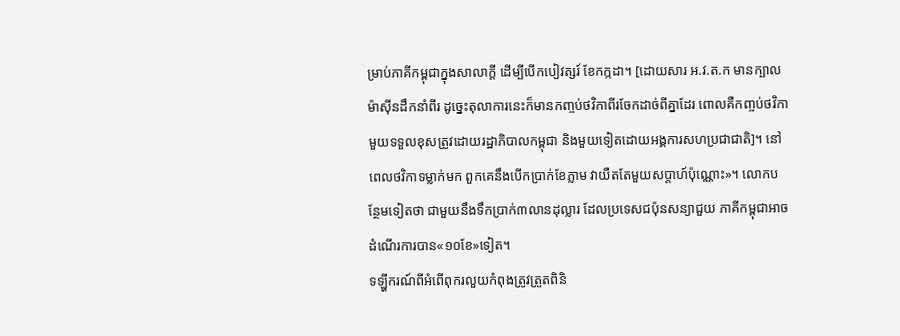ម្រាប់ភាគីកម្ពុជាក្នុងសាលាក្តី ដើម្បីបើកបៀវត្សរ៍ ខែកក្កដា។ [ដោយសារ អ.វ.ត.ក មានក្បាលម៉ាស៊ីនដឹកនាំពីរ ដូច្នេះតុលាការនេះក៏មានកញ្ចប់ថវិកាពីរចែកដាច់ពីគ្នាដែរ ពោលគឺកញ្ចប់ថវិកាមួយទទួលខុសត្រូវដោយរដ្ឋាភិបាលកម្ពុជា និងមួយទៀតដោយអង្គការសហប្រជាជាតិ]។ នៅពេលថវិកាទម្លាក់មក ពួកគេនឹងបើកប្រាក់ខែភ្លាម វាយឺតតែមួយសប្តាហ៍ប៉ុណ្ណោះ»។ លោកបន្ថែមទៀតថា ជាមួយនឹងទឹកប្រាក់៣លានដុល្លារ ដែលប្រទេសជប៉ុនសន្យាជួយ ភាគីកម្ពុជាអាចដំណើរការបាន«១០ខែ»ទៀត។
ទឡ្ហីករណ៍ពីអំពើពុករលួយកំពុងត្រូវត្រួតពិនិ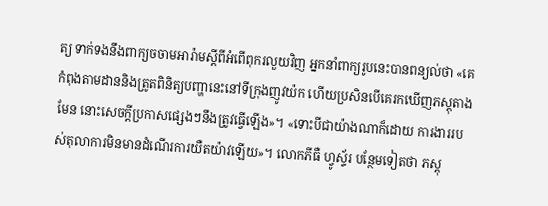ត្យ ទាក់ទងនឹងពាក្យចចាមអារ៉ាមស្តីពីអំពើពុករលួយវិញ អ្នកនាំពាក្យរូបនេះបានពន្យល់ថា «គេកំពុងតាមដាននិងត្រូតពិនិត្យបញ្ហានេះនៅទីក្រុងញូវយ៉ក ហើយប្រសិនបើគេរកឃើញភស្តុតាងមែន នោះសេចក្តីប្រកាសផ្សេងៗនឹងត្រូវធ្វើឡើង»។ «ទោះបីជាយ៉ាងណាក៏ដោយ ការងាររបស់តុលាការមិនមានដំណើរការយឺតយ៉ាវឡើយ»។ លោកភីធឺ ហ្វូស្ទ័រ បន្ថែមទៀតថា ភស្តុ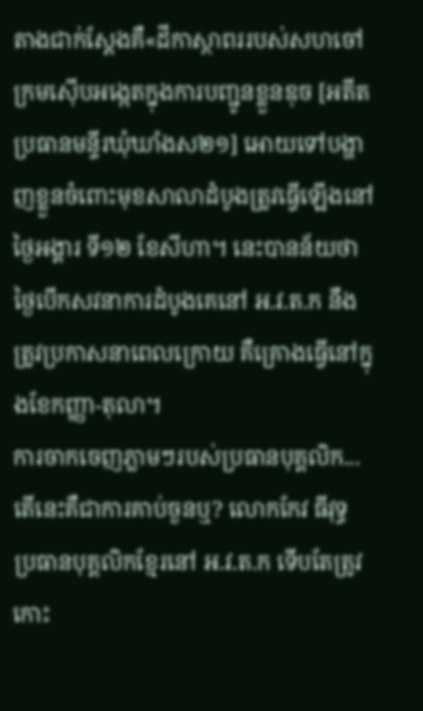តាងជាក់ស្តែងគឺ«ដីកាស្ថាពររបស់សហចៅក្រមស៊ើបអង្កេតក្នុងការបញ្ជូនខ្លួនឌុច [អតីតប្រធានមន្ទីរឃុំឃាំងស២១] អោយទៅបង្ហាញខ្លួនចំពោះមុខសាលាដំបូងត្រូវធ្វើឡើងនៅថ្ងៃអង្គារ ទី១២ ខែសីហា។ នេះបានន័យថាថ្ងៃបើកសវនាការដំបូងគេនៅ អ.វ.ត.ក នឹងត្រូវប្រកាសនាពេលក្រោយ គឺគ្រោងធ្វើនៅក្នុងខែកញ្ញា-តុលា។
ការចាកចេញភ្លាមៗរបស់ប្រធានបុគ្គលិក... តើនេះគឺជាការគាប់ចួនឬ? លោកកែវ ធីវុទ្ធ ប្រធានបុគ្គលិកខ្មែរនៅ អ.វ.ត.ក ទើបតែត្រូវកោះ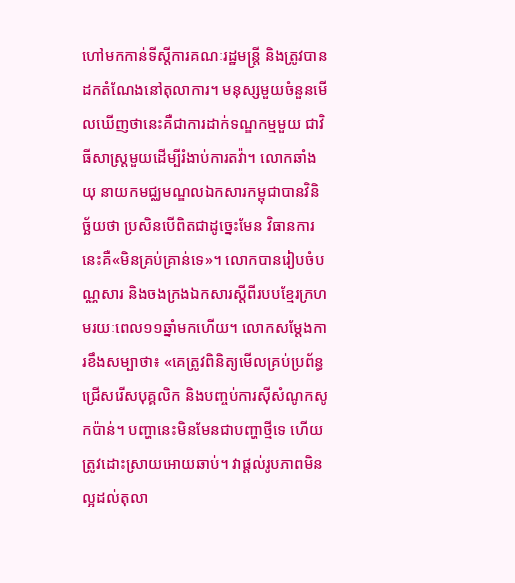ហៅមកកាន់ទីស្តីការគណៈរដ្ឋមន្ត្រី និងត្រូវបានដកតំណែងនៅតុលាការ។ មនុស្សមួយចំនួនមើលឃើញថានេះគឺជាការដាក់ទណ្ឌកម្មមួយ ជាវិធីសាស្ត្រមួយដើម្បីរំងាប់ការតវ៉ា។ លោកឆាំង យុ នាយកមជ្ឈមណ្ឌលឯកសារកម្ពុជាបានវិនិច្ឆ័យថា ប្រសិនបើពិតជាដូច្នេះមែន វិធានការនេះគឺ«មិនគ្រប់គ្រាន់ទេ»។ លោកបានរៀបចំបណ្ណសារ និងចងក្រងឯកសារស្តីពីរបបខ្មែរក្រហមរយៈពេល១១ឆ្នាំមកហើយ។ លោកសម្តែងការខឹងសម្បាថា៖ «គេត្រូវពិនិត្យមើលគ្រប់ប្រព័ន្ធជ្រើសរើសបុគ្គលិក និងបញ្ចប់ការស៊ីសំណូកសូកប៉ាន់។ បញ្ហានេះមិនមែនជាបញ្ហាថ្មីទេ ហើយត្រូវដោះស្រាយអោយឆាប់។ វាផ្តល់រូបភាពមិនល្អដល់តុលា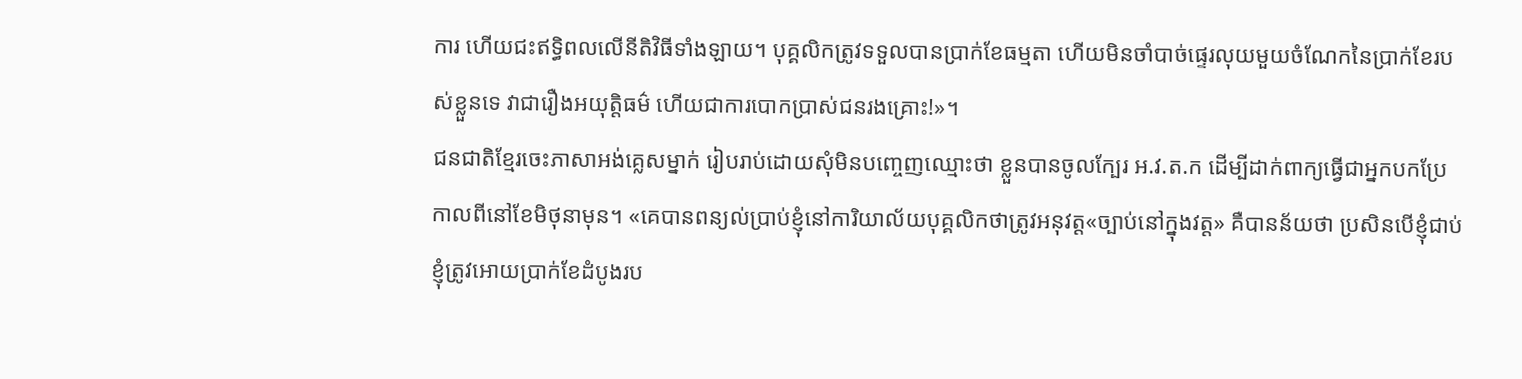ការ ហើយជះឥទ្ធិពលលើនីតិវិធីទាំងឡាយ។ បុគ្គលិកត្រូវទទួលបានប្រាក់ខែធម្មតា ហើយមិនចាំបាច់ផ្ទេរលុយមួយចំណែកនៃប្រាក់ខែរបស់ខ្លួនទេ វាជារឿងអយុត្តិធម៌ ហើយជាការបោកប្រាស់ជនរងគ្រោះ!»។
ជនជាតិខ្មែរចេះភាសាអង់គ្លេសម្នាក់ រៀបរាប់ដោយសុំមិនបញ្ចេញឈ្មោះថា ខ្លួនបានចូលក្បែរ អ.វ.ត.ក ដើម្បីដាក់ពាក្យធ្វើជាអ្នកបកប្រែ កាលពីនៅខែមិថុនាមុន។ «គេបានពន្យល់ប្រាប់ខ្ញុំនៅការិយាល័យបុគ្គលិកថាត្រូវអនុវត្ត«ច្បាប់នៅក្នុងវត្ត» គឺបានន័យថា ប្រសិនបើខ្ញុំជាប់ ខ្ញុំត្រូវអោយប្រាក់ខែដំបូងរប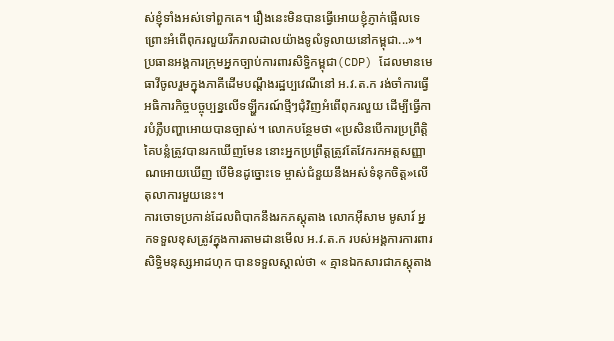ស់ខ្ញុំទាំងអស់ទៅពួកគេ។ រឿងនេះមិនបានធ្វើអោយខ្ញុំភ្ញាក់ផ្អើលទេ ព្រោះអំពើពុករលួយរីករាលដាលយ៉ាងទូលំទូលាយនៅកម្ពុជា...»។
ប្រធានអង្គការក្រុមអ្នកច្បាប់ការពារសិទ្ធិកម្ពុជា(CDP) ដែលមានមេធាវីចូលរួមក្នុងភាគីដើមបណ្តឹងរដ្ឋប្បវេណីនៅ អ.វ.ត.ក រង់ចាំការធ្វើអធិការកិច្ចបច្ចុប្បន្នលើទឡ្ហីករណ៍ថ្មីៗជុំវិញអំពើពុករលួយ ដើម្បីធ្វើការបំភ្លឺបញ្ហាអោយបានច្បាស់។ លោកបន្ថែមថា «ប្រសិនបើការប្រព្រឹត្តិគៃបន្លំត្រូវបានរកឃើញមែន នោះអ្នកប្រព្រឹត្តត្រូវតែវែករកអត្តសញ្ញាណអោយឃើញ បើមិនដូច្នោះទេ ម្ចាស់ជំនួយនឹងអស់ទំនុកចិត្ត»លើតុលាការមួយនេះ។
ការចោទប្រកាន់ដែលពិបាកនឹងរកភស្តុតាង លោកអ៊ីសាម មូសារ៍ អ្នកទទួលខុសត្រូវក្នុងការតាមដានមើល អ.វ.ត.ក របស់អង្គការការពារសិទ្ធិមនុស្សអាដហុក បានទទួលស្គាល់ថា « គ្មានឯកសារជាភស្តុតាង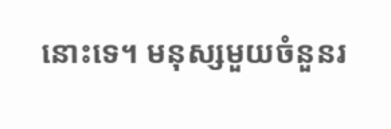នោះទេ។ មនុស្សមួយចំនួនរ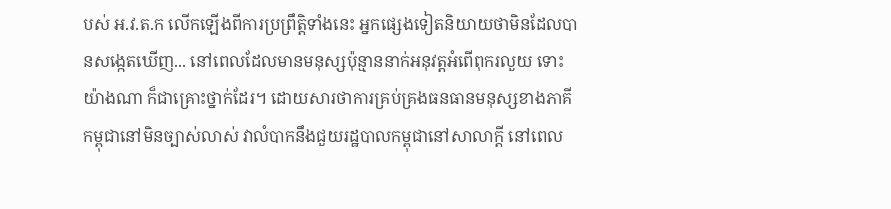បស់ អ.វ.ត.ក លើកឡើងពីការប្រព្រឹត្តិទាំងនេះ អ្នកផ្សេងទៀតនិយាយថាមិនដែលបានសង្កេតឃើញ... នៅពេលដែលមានមនុស្សប៉ុន្មាននាក់អនុវត្តអំពើពុករលួយ ទោះយ៉ាងណា ក៏ជាគ្រោះថ្នាក់ដែរ។ ដោយសារថាការគ្រប់គ្រងធនធានមនុស្សខាងភាគីកម្ពុជានៅមិនច្បាស់លាស់ វាលំបាកនឹងជួយរដ្ឋបាលកម្ពុជានៅសាលាក្តី នៅពេល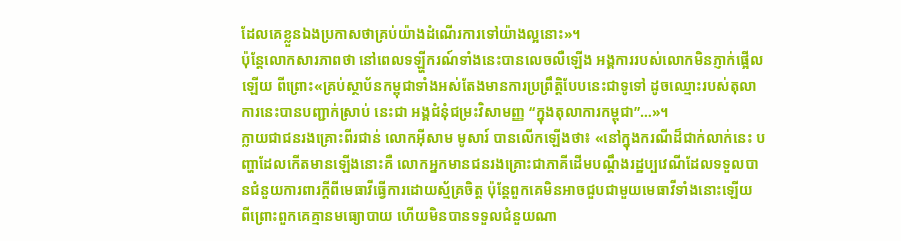ដែលគេខ្លួនឯងប្រកាសថាគ្រប់យ៉ាងដំណើរការទៅយ៉ាងល្អនោះ»។
ប៉ុន្តែលោកសារភាពថា នៅពេលទឡ្ហីករណ៍ទាំងនេះបានលេចលឺឡើង អង្គការរបស់លោកមិនភ្ញាក់ផ្អើលឡើយ ពីព្រោះ«គ្រប់ស្ថាប័នកម្ពុជាទាំងអស់តែងមានការប្រព្រឹត្តិបែបនេះជាទូទៅ ដូចឈ្មោះរបស់តុលាការនេះបានបញ្ជាក់ស្រាប់ នេះជា អង្គជំនុំជម្រះវិសាមញ្ញ “ក្នុងតុលាការកម្ពុជា”…»។
ក្លាយជាជនរងគ្រោះពីរជាន់ លោកអ៊ីសាម មូសារ៍ បានលើកឡើងថា៖ «នៅក្នុងករណីដ៏ជាក់លាក់នេះ បញ្ហាដែលកើតមានឡើងនោះគឺ លោកអ្នកមានជនរងគ្រោះជាភាគីដើមបណ្តឹងរដ្ឋប្បវេណីដែលទទួលបានជំនួយការពារក្តីពីមេធាវីធ្វើការដោយស្ម័គ្រចិត្ត ប៉ុន្តែពួកគេមិនអាចជួបជាមួយមេធាវីទាំងនោះឡើយ ពីព្រោះពួកគេគ្មានមធ្យោបាយ ហើយមិនបានទទួលជំនួយណា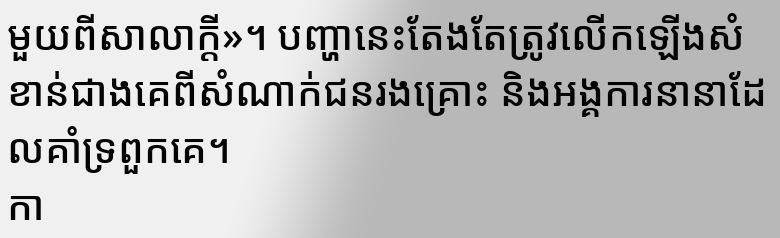មួយពីសាលាក្តី»។ បញ្ហានេះតែងតែត្រូវលើកឡើងសំខាន់ជាងគេពីសំណាក់ជនរងគ្រោះ និងអង្គការនានាដែលគាំទ្រពួកគេ។
កា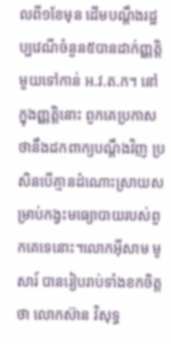លពី១ខែមុន ដើមបណ្តឹងរដ្ឋប្បវេណីចំនួន៥បានដាក់ញ្ញត្តិមួយទៅកាន់ អ.វ.ត.ក។ នៅក្នុងញ្ញត្តិនោះ ពួកគេប្រកាសថានឹងដកពាក្យបណ្តឹងវិញ ប្រសិនបើគ្មានដំណោះស្រាយសម្រាប់កង្វះមធ្យោបាយរបស់ពួកគេទេនោះ។លោកអ៊ីសាម មូសារ៍ បានរៀបរាប់ទាំងខកចិត្តថា លោកស៊ាន វិសុទ្ធ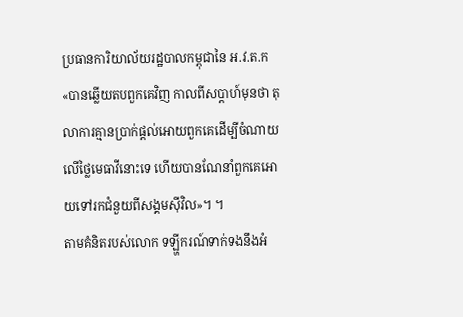ប្រធានការិយាល័យរដ្ឋបាលកម្ពុជានៃ អ.វ.ត.ក «បានឆ្លើយតបពួកគេវិញ កាលពីសប្តាហ៍មុនថា តុលាការគ្មានប្រាក់ផ្តល់អោយពួកគេដើម្បីចំណាយលើថ្លៃមេធាវីនោះទេ ហើយបានណែនាំពួកគេអោយទៅរកជំនួយពីសង្គមស៊ីវិល»។ ។
តាមគំនិតរបស់លោក ទឡ្ហីករណ៍ទាក់ទងនឹងអំ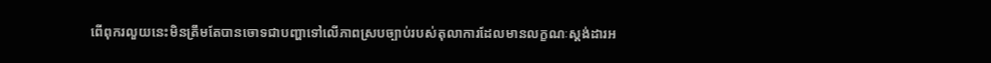ពើពុករលួយនេះមិនត្រឹមតែបានចោទជាបញ្ហាទៅលើភាពស្របច្បាប់របស់តុលាការដែលមានលក្ខណៈស្តង់ដារអ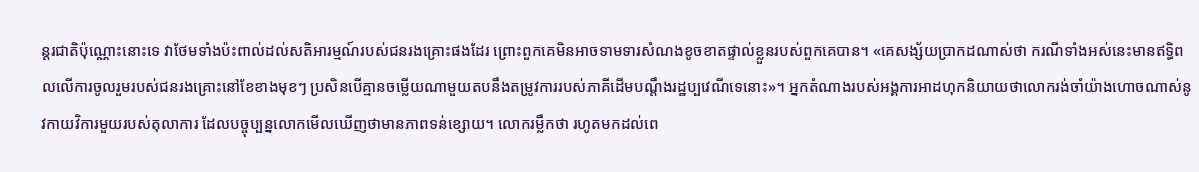ន្តរជាតិប៉ុណ្ណោះនោះទេ វាថែមទាំងប៉ះពាល់ដល់សតិអារម្មណ៍របស់ជនរងគ្រោះផងដែរ ព្រោះពួកគេមិនអាចទាមទារសំណងខូចខាតផ្ទាល់ខ្លួនរបស់ពួកគេបាន។ «គេសង្ស័យប្រាកដណាស់ថា ករណីទាំងអស់នេះមានឥទ្ធិពលលើការចូលរួមរបស់ជនរងគ្រោះនៅខែខាងមុខៗ ប្រសិនបើគ្មានចម្លើយណាមួយតបនឹងតម្រូវការរបស់ភាគីដើមបណ្តឹងរដ្ឋប្បវេណីទេនោះ»។ អ្នកតំណាងរបស់អង្គការអាដហុកនិយាយថាលោករង់ចាំយ៉ាងហោចណាស់នូវកាយវិការមួយរបស់តុលាការ ដែលបច្ចុប្បន្នលោកមើលឃើញថាមានភាពទន់ខ្សោយ។ លោករម្លឹកថា រហូតមកដល់ពេ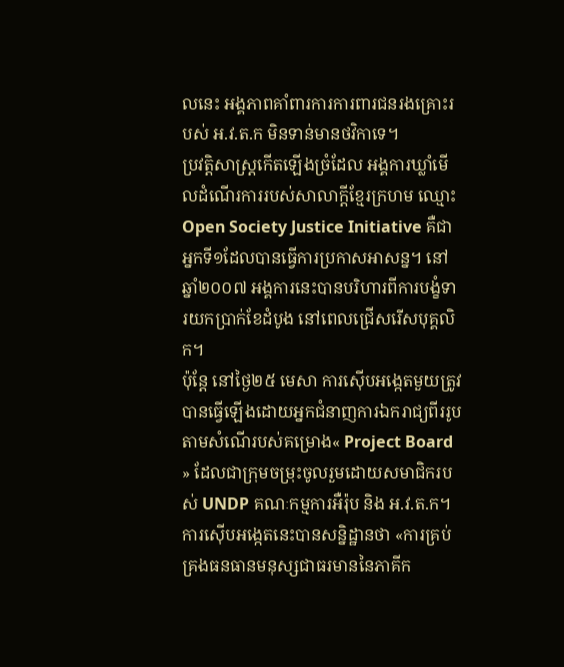លនេះ អង្គភាពគាំពារការការពារជនរងគ្រោះរបស់ អ.វ.ត.ក មិនទាន់មានថវិកាទេ។
ប្រវត្តិសាស្រ្តកើតឡើងច្រំដែល អង្គការឃ្លាំមើលដំណើរការរបស់សាលាក្តីខ្មែរក្រហម ឈ្មោះOpen Society Justice Initiative គឺជាអ្នកទី១ដែលបានធ្វើការប្រកាសអាសន្ន។ នៅឆ្នាំ២០០៧ អង្គការនេះបានបរិហារពីការបង្ខំទារយកប្រាក់ខែដំបូង នៅពេលជ្រើសរើសបុគ្គលិក។
ប៉ុន្តែ នៅថ្ងៃ២៥ មេសា ការស៊ើបអង្កេតមួយត្រូវបានធ្វើឡើងដោយអ្នកជំនាញការឯករាជ្យពីររូប តាមសំណើរបស់គម្រោង« Project Board » ដែលជាក្រុមចម្រុះចូលរួមដោយសមាជិករបស់ UNDP គណៈកម្មការអឺរ៉ុប និង អ.វ.ត.ក។ ការស៊ើបអង្កេតនេះបានសន្និដ្ឋានថា «ការគ្រប់គ្រងធនធានមនុស្សជាធរមាននៃភាគីក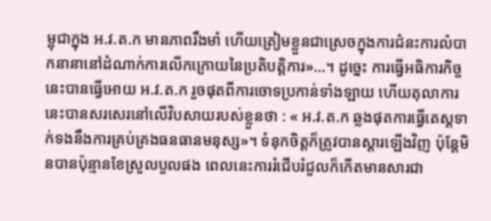ម្ពុជាក្នុង អ.វ.ត.ក មានភាពរឹងមាំ ហើយត្រៀមខ្លួនជាស្រេចក្នុងការជំនះការលំបាកនានានៅដំណាក់ការលើកក្រោយនៃប្រតិបត្តិការ»...។ ដូច្នេះ ការធ្វើអធិការកិច្ចនេះបានធ្វើអោយ អ.វ.ត.ក រួចផុតពីការចោទប្រកាន់ទាំងឡាយ ហើយតុលាការនេះបានសរសេរនៅលើវិបសាយរបស់ខ្លួនថា : « អ.វ.ត.ក ឆ្លងផុតការធ្វើតេស្តទាក់ទងនឹងការគ្រប់គ្រងធនធានមនុស្ស»។ ទំនុកចិត្តក៏ត្រូវបានស្តារឡើងវិញ ប៉ុន្តែមិនបានប៉ុន្មានខែស្រួលបួលផង ពេលនេះការរំជើបរំជួលក៏កើតមានសារជា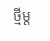ថ្មីម្ត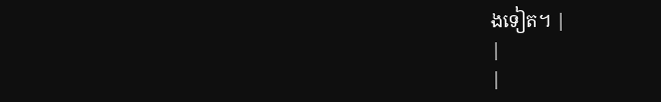ងទៀត។ |
|
|